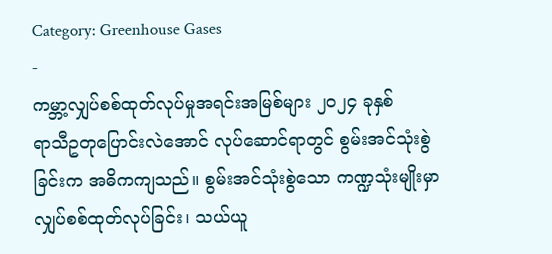Category: Greenhouse Gases
-
ကမ္ဘာ့လျှပ်စစ်ထုတ်လုပ်မှုအရင်းအမြစ်များ ၂၀၂၄ ခုနှစ်
ရာသီဥတုပြောင်းလဲအောင် လုပ်ဆောင်ရာတွင် စွမ်းအင်သုံးစွဲခြင်းက အဓိကကျသည်။ စွမ်းအင်သုံးစွဲသော ကဏ္ဍသုံးမျိုးမှာ လျှပ်စစ်ထုတ်လုပ်ခြင်း၊ သယ်ယူ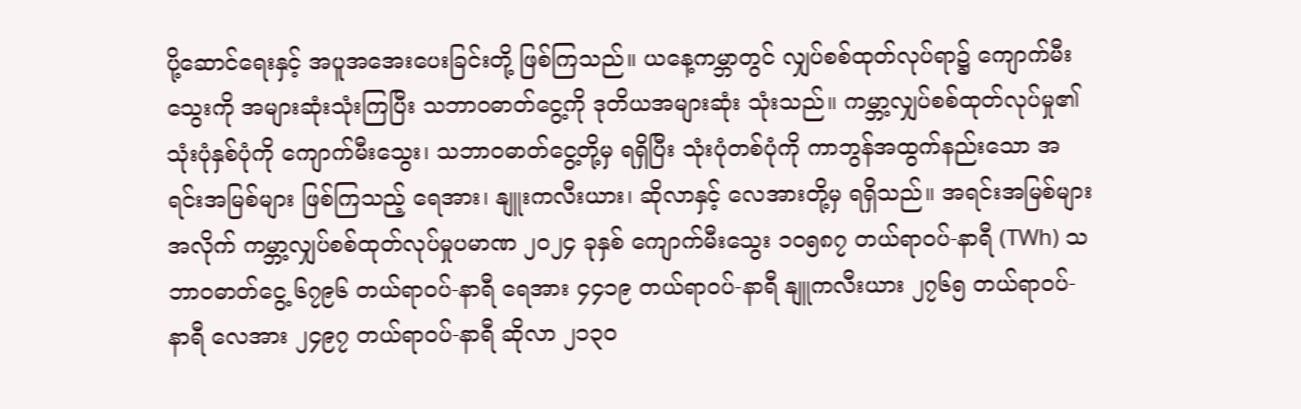ပို့ဆောင်ရေးနှင့် အပူအအေးပေးခြင်းတို့ ဖြစ်ကြသည်။ ယနေ့ကမ္ဘာတွင် လျှပ်စစ်ထုတ်လုပ်ရာ၌ ကျောက်မီးသွေးကို အများဆုံးသုံးကြပြီး သဘာဝဓာတ်ငွေ့ကို ဒုတိယအများဆုံး သုံးသည်။ ကမ္ဘာ့လျှပ်စစ်ထုတ်လုပ်မှု၏ သုံးပုံနှစ်ပုံကို ကျောက်မီးသွေး၊ သဘာဝဓာတ်ငွေ့တို့မှ ရရှိပြီး သုံးပုံတစ်ပုံကို ကာဘွန်အထွက်နည်းသော အရင်းအမြစ်များ ဖြစ်ကြသည့် ရေအား၊ နျူးကလီးယား၊ ဆိုလာနှင့် လေအားတို့မှ ရရှိသည်။ အရင်းအမြစ်များအလိုက် ကမ္ဘာ့လျှပ်စစ်ထုတ်လုပ်မှုပမာဏ ၂၀၂၄ ခုနှစ် ကျောက်မီးသွေး ၁၀၅၈၇ တယ်ရာဝပ်-နာရီ (TWh) သဘာဝဓာတ်ငွေ့ ၆၇၉၆ တယ်ရာဝပ်-နာရီ ရေအား ၄၄၁၉ တယ်ရာဝပ်-နာရီ နျူကလီးယား ၂၇၆၅ တယ်ရာဝပ်-နာရီ လေအား ၂၄၉၇ တယ်ရာဝပ်-နာရီ ဆိုလာ ၂၁၃၀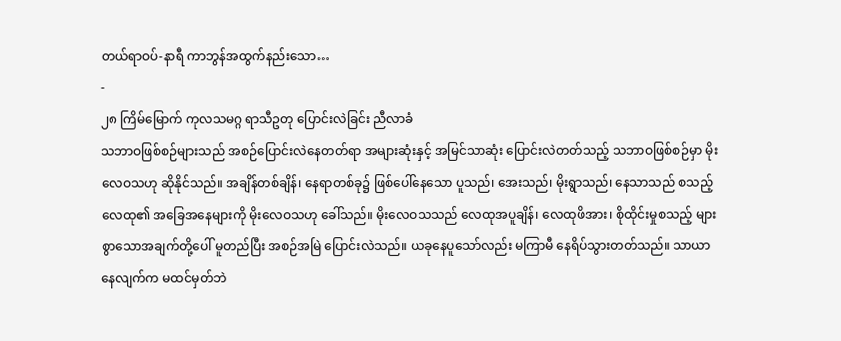တယ်ရာဝပ်-နာရီ ကာဘွန်အထွက်နည်းသော…
-
၂၈ ကြိမ်မြောက် ကုလသမဂ္ဂ ရာသီဥတု ပြောင်းလဲခြင်း ညီလာခံ
သဘာဝဖြစ်စဉ်များသည် အစဉ်ပြောင်းလဲနေတတ်ရာ အများဆုံးနှင့် အမြင်သာဆုံး ပြောင်းလဲတတ်သည့် သဘာဝဖြစ်စဉ်မှာ မိုးလေဝသဟု ဆိုနိုင်သည်။ အချိန်တစ်ချိန်၊ နေရာတစ်ခု၌ ဖြစ်ပေါ်နေသော ပူသည်၊ အေးသည်၊ မိုးရွာသည်၊ နေသာသည် စသည့် လေထု၏ အခြေအနေများကို မိုးလေဝသဟု ခေါ်သည်။ မိုးလေဝသသည် လေထုအပူချိန်၊ လေထုဖိအား၊ စိုထိုင်းမှုစသည့် များစွာသောအချက်တို့ပေါ် မူတည်ပြီး အစဉ်အမြဲ ပြောင်းလဲသည်။ ယခုနေပူသော်လည်း မကြာမီ နေရိပ်သွားတတ်သည်။ သာယာနေလျက်က မထင်မှတ်ဘဲ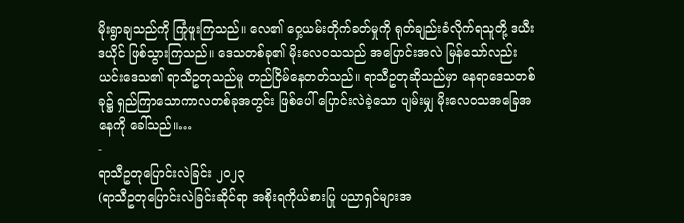မိုးရွာချသည်ကို ကြုံဖူးကြသည်။ လေ၏ ဝှေ့ယမ်းတိုက်ခတ်မှုကို ရုတ်ချည်းခံလိုက်ရသူတို့ ဒယီးဒယိုင် ဖြစ်သွားကြသည်။ ဒေသတစ်ခု၏ မိုးလေဝသသည် အပြောင်းအလဲ မြန်သော်လည်း ယင်းဒေသ၏ ရာသီဥတုသည်မူ တည်ငြိမ်နေတတ်သည်။ ရာသီဥတုဆိုသည်မှာ နေရာဒေသတစ်ခု၌ ရှည်ကြာသောကာလတစ်ခုအတွင်း ဖြစ်ပေါ် ပြောင်းလဲခဲ့သော ပျမ်းမျှ မိုးလေဝသအခြေအနေကို ခေါ်သည်။…
-
ရာသီဥတုပြောင်းလဲခြင်း ၂၀၂၃
(ရာသီဥတုပြောင်းလဲခြင်းဆိုင်ရာ အစိုးရကိုယ်စားပြု ပညာရှင်များအ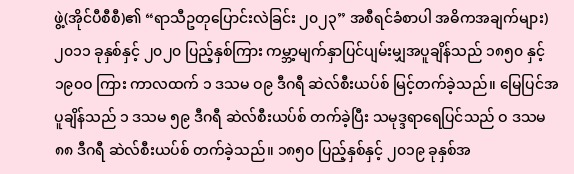ဖွဲ့(အိုင်ပီစီစီ)၏ “ရာသီဥတုပြောင်းလဲခြင်း ၂၀၂၃” အစီရင်ခံစာပါ အဓိကအချက်များ) ၂၀၁၁ ခုနှစ်နှင့် ၂၀၂၀ ပြည့်နှစ်ကြား ကမ္ဘာ့မျက်နှာပြင်ပျမ်းမျှအပူချိန်သည် ၁၈၅၀ နှင့် ၁၉၀ဝ ကြား ကာလထက် ၁ ဒသမ ဝ၉ ဒီဂရီ ဆဲလ်စီးယပ်စ် မြင့်တက်ခဲ့သည်။ မြေပြင်အပူချိန်သည် ၁ ဒသမ ၅၉ ဒီဂရီ ဆဲလ်စီးယပ်စ် တက်ခဲ့ပြီး သမုဒ္ဒရာရေပြင်သည် ဝ ဒသမ ၈၈ ဒီဂရီ ဆဲလ်စီးယပ်စ် တက်ခဲ့သည်။ ၁၈၅၀ ပြည့်နှစ်နှင့် ၂၀၁၉ ခုနှစ်အ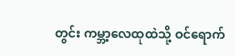တွင်း ကမ္ဘာ့လေထုထဲသို့ ဝင်ရောက်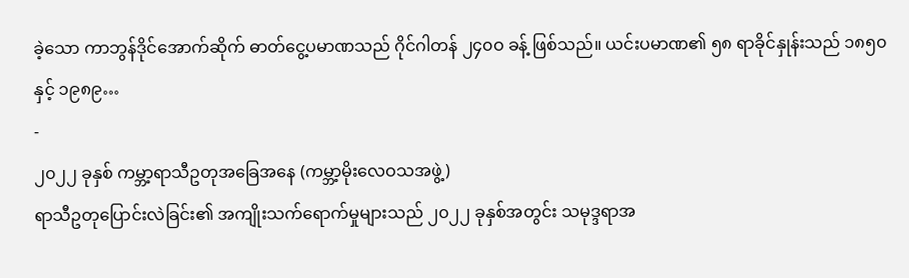ခဲ့သော ကာဘွန်ဒိုင်အောက်ဆိုက် ဓာတ်ငွေ့ပမာဏသည် ဂိုင်ဂါတန် ၂၄၀ဝ ခန့် ဖြစ်သည်။ ယင်းပမာဏ၏ ၅၈ ရာခိုင်နှုန်းသည် ၁၈၅၀ နှင့် ၁၉၈၉…
-
၂၀၂၂ ခုနှစ် ကမ္ဘာ့ရာသီဥတုအခြေအနေ (ကမ္ဘာ့မိုးလေဝသအဖွဲ့)
ရာသီဥတုပြောင်းလဲခြင်း၏ အကျိုးသက်ရောက်မှုများသည် ၂၀၂၂ ခုနှစ်အတွင်း သမုဒ္ဒရာအ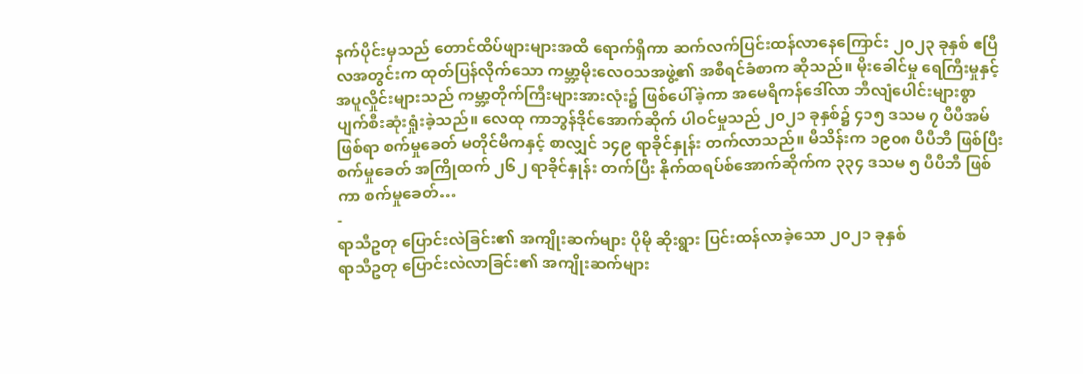နက်ပိုင်းမှသည် တောင်ထိပ်ဖျားများအထိ ရောက်ရှိကာ ဆက်လက်ပြင်းထန်လာနေကြောင်း ၂၀၂၃ ခုနှစ် ဧပြီလအတွင်းက ထုတ်ပြန်လိုက်သော ကမ္ဘာ့မိုးလေဝသအဖွဲ့၏ အစီရင်ခံစာက ဆိုသည်။ မိုးခေါင်မှု ရေကြီးမှုနှင့် အပူလှိုင်းများသည် ကမ္ဘာ့တိုက်ကြီးများအားလုံး၌ ဖြစ်ပေါ်ခဲ့ကာ အမေရိကန်ဒေါ်လာ ဘီလျံပေါင်းများစွာ ပျက်စီးဆုံးရှုံးခဲ့သည်။ လေထု ကာဘွန်ဒိုင်အောက်ဆိုက် ပါဝင်မှုသည် ၂၀၂၁ ခုနှစ်၌ ၄၁၅ ဒသမ ၇ ပီပီအမ် ဖြစ်ရာ စက်မှုခေတ် မတိုင်မီကနှင့် စာလျှင် ၁၄၉ ရာခိုင်နှုန်း တက်လာသည်။ မီသိန်းက ၁၉၀၈ ပီပီဘီ ဖြစ်ပြီး စက်မှုခေတ် အကြိုထက် ၂၆၂ ရာခိုင်နှုန်း တက်ပြီး နိုက်ထရပ်စ်အောက်ဆိုက်က ၃၃၄ ဒသမ ၅ ပီပီဘီ ဖြစ်ကာ စက်မှုခေတ်…
-
ရာသီဥတု ပြောင်းလဲခြင်း၏ အကျိုးဆက်များ ပိုမို ဆိုးရွား ပြင်းထန်လာခဲ့သော ၂၀၂၁ ခုနှစ်
ရာသီဥတု ပြောင်းလဲလာခြင်း၏ အကျိုးဆက်များ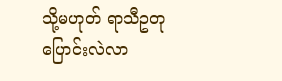သို့မဟုတ် ရာသီဥတု ပြောင်းလဲလာ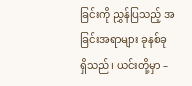ခြင်းကို ညွှန်ပြသည့် အခြင်းအရာများ ခုနစ်ခု ရှိသည်၊ ယင်းတို့မှာ –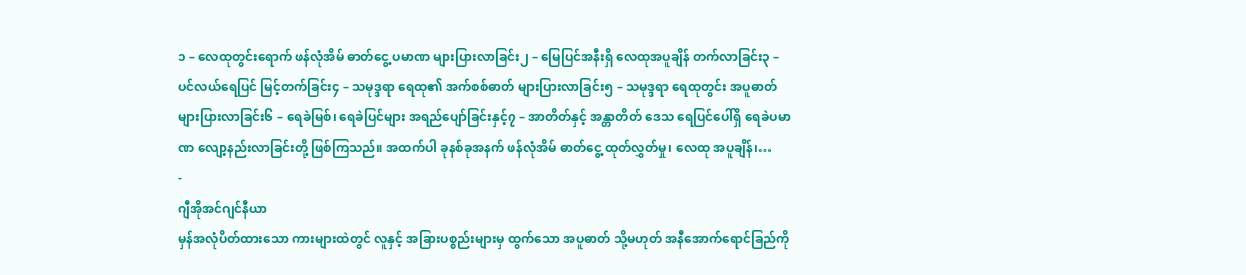၁ – လေထုတွင်းရောက် ဖန်လုံအိမ် ဓာတ်ငွေ့ ပမာဏ များပြားလာခြင်း၂ – မြေပြင်အနီးရှိ လေထုအပူချိန် တက်လာခြင်း၃ – ပင်လယ်ရေပြင် မြင့်တက်ခြင်း၄ – သမုဒ္ဒရာ ရေထု၏ အက်စစ်ဓာတ် များပြားလာခြင်း၅ – သမုဒ္ဒရာ ရေထုတွင်း အပူဓာတ် များပြားလာခြင်း၆ – ရေခဲမြစ်၊ ရေခဲပြင်များ အရည်ပျော်ခြင်းနှင့်၇ – အာတိတ်နှင့် အန္တာတိတ် ဒေသ ရေပြင်ပေါ်ရှိ ရေခဲပမာဏ လျော့နည်းလာခြင်းတို့ ဖြစ်ကြသည်။ အထက်ပါ ခုနစ်ခုအနက် ဖန်လုံအိမ် ဓာတ်ငွေ့ ထုတ်လွှတ်မှု၊ လေထု အပူချိန်၊…
-
ဂျီအိုအင်ဂျင်နီယာ
မှန်အလုံပိတ်ထားသော ကားများထဲတွင် လူနှင့် အခြားပစ္စည်းများမှ ထွက်သော အပူဓာတ် သို့မဟုတ် အနီအောက်ရောင်ခြည်ကို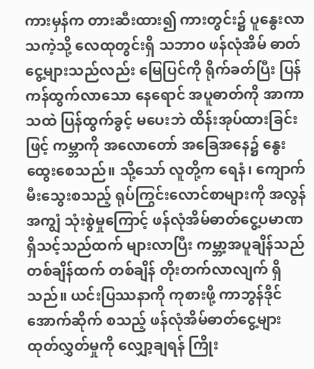ကားမှန်က တားဆီးထား၍ ကားတွင်း၌ ပူနွေးလာသကဲ့သို့ လေထုတွင်းရှိ သဘာဝ ဖန်လုံအိမ် ဓာတ်ငွေ့များသည်လည်း မြေပြင်ကို ရိုက်ခတ်ပြီး ပြန်ကန်ထွက်လာသော နေရောင် အပူဓာတ်ကို အာကာသထဲ ပြန်ထွက်ခွင့် မပေးဘဲ ထိန်းအုပ်ထားခြင်းဖြင့် ကမ္ဘာကို အလောတော် အခြေအနေ၌ နွေးထွေးစေသည်။ သို့သော် လူတို့က ရေနံ၊ ကျောက်မီးသွေးစသည့် ရုပ်ကြွင်းလောင်စာများကို အလွန်အကျွံ သုံးစွဲမှုကြောင့် ဖန်လုံအိမ်ဓာတ်ငွေ့ပမာဏ ရှိသင့်သည်ထက် များလာပြီး ကမ္ဘာ့အပူချိန်သည် တစ်ချိန်ထက် တစ်ချိန် တိုးတက်လာလျက် ရှိသည်။ ယင်းပြဿနာကို ကုစားဖို့ ကာဘွန်ဒိုင်အောက်ဆိုက် စသည့် ဖန်လုံအိမ်ဓာတ်ငွေ့များ ထုတ်လွှတ်မှုကို လျှော့ချရန် ကြိုး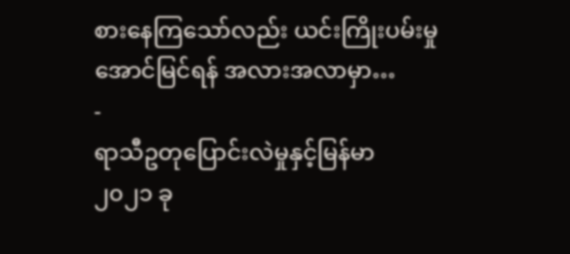စားနေကြသော်လည်း ယင်းကြိုးပမ်းမှု အောင်မြင်ရန် အလားအလာမှာ…
-
ရာသီဥတုပြောင်းလဲမှုနှင့်မြန်မာ
၂၀၂၁ ခု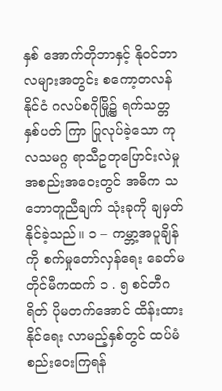နှစ် အောက်တိုဘာနှင့် နိုဝင်ဘာလများအတွင်း စကော့တလန်နိုင်ငံ ဂလပ်စဂိုမြို့၌ ရက်သတ္တ နှစ်ပတ် ကြာ ပြုလုပ်ခဲ့သော ကုလသမဂ္ဂ ရာသီဥတုပြောင်းလဲမှု အစည်းအဝေးတွင် အဓိက သဘောတူညီချက် သုံးခုကို ချမှတ်နိုင်ခဲ့သည်။ ၁ – ကမ္ဘာ့အပူချိန်ကို စက်မှုတော်လှန်ရေး ခေတ်မတိုင်မီကထက် ၁ . ၅ စင်တီဂရိတ် ပိုမတက်အောင် ထိန်းထားနိုင်ရေး လာမည့်နှစ်တွင် ထပ်မံစည်းဝေးကြရန်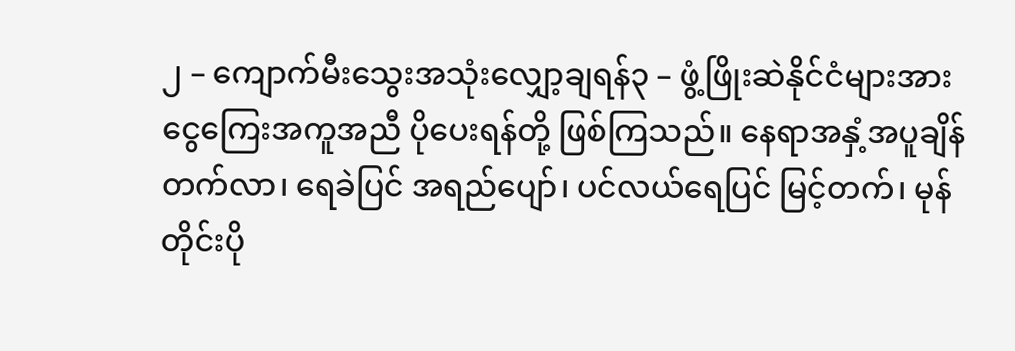၂ – ကျောက်မီးသွေးအသုံးလျှော့ချရန်၃ – ဖွံ့ဖြိုးဆဲနိုင်ငံများအား ငွေကြေးအကူအညီ ပိုပေးရန်တို့ ဖြစ်ကြသည်။ နေရာအနှံ့အပူချိန်တက်လာ၊ ရေခဲပြင် အရည်ပျော်၊ ပင်လယ်ရေပြင် မြင့်တက်၊ မုန်တိုင်းပို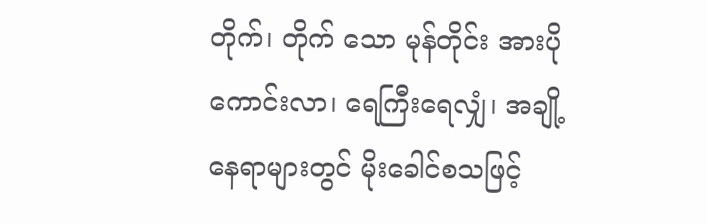တိုက်၊ တိုက် သော မုန်တိုင်း အားပိုကောင်းလာ၊ ရေကြီးရေလျှံ၊ အချို့ နေရာများတွင် မိုးခေါင်စသဖြင့်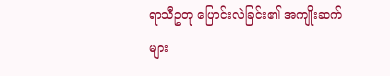ရာသီဥတု ပြောင်းလဲခြင်း၏ အကျိုးဆက်များ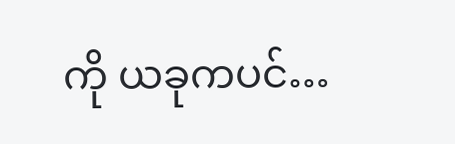ကို ယခုကပင်…